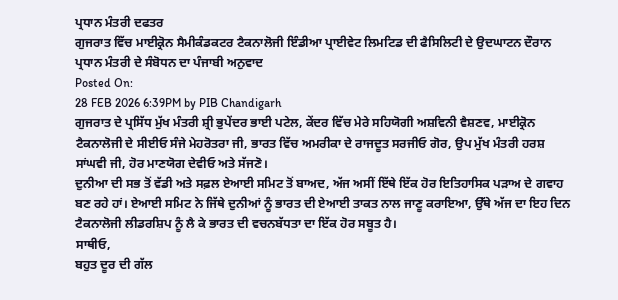ਪ੍ਰਧਾਨ ਮੰਤਰੀ ਦਫਤਰ
ਗੁਜਰਾਤ ਵਿੱਚ ਮਾਈਕ੍ਰੋਨ ਸੈਮੀਕੰਡਕਟਰ ਟੈਕਨਾਲੋਜੀ ਇੰਡੀਆ ਪ੍ਰਾਈਵੇਟ ਲਿਮਟਿਡ ਦੀ ਫੈਸਿਲਿਟੀ ਦੇ ਉਦਘਾਟਨ ਦੌਰਾਨ ਪ੍ਰਧਾਨ ਮੰਤਰੀ ਦੇ ਸੰਬੋਧਨ ਦਾ ਪੰਜਾਬੀ ਅਨੁਵਾਦ
Posted On:
28 FEB 2026 6:39PM by PIB Chandigarh
ਗੁਜਰਾਤ ਦੇ ਪ੍ਰਸਿੱਧ ਮੁੱਖ ਮੰਤਰੀ ਸ਼੍ਰੀ ਭੁਪੇਂਦਰ ਭਾਈ ਪਟੇਲ, ਕੇਂਦਰ ਵਿੱਚ ਮੇਰੇ ਸਹਿਯੋਗੀ ਅਸ਼ਵਿਨੀ ਵੈਸ਼ਣਵ, ਮਾਈਕ੍ਰੋਨ ਟੈਕਨਾਲੋਜੀ ਦੇ ਸੀਈਓ ਸੰਜੇ ਮੇਹਰੋਤਰਾ ਜੀ, ਭਾਰਤ ਵਿੱਚ ਅਮਰੀਕਾ ਦੇ ਰਾਜਦੂਤ ਸਰਜੀਓ ਗੋਰ, ਉਪ ਮੁੱਖ ਮੰਤਰੀ ਹਰਸ਼ ਸਾਂਘਵੀ ਜੀ, ਹੋਰ ਮਾਣਯੋਗ ਦੇਵੀਓ ਅਤੇ ਸੱਜਣੋ।
ਦੁਨੀਆ ਦੀ ਸਭ ਤੋਂ ਵੱਡੀ ਅਤੇ ਸਫ਼ਲ ਏਆਈ ਸਮਿਟ ਤੋਂ ਬਾਅਦ, ਅੱਜ ਅਸੀਂ ਇੱਥੇ ਇੱਕ ਹੋਰ ਇਤਿਹਾਸਿਕ ਪੜਾਅ ਦੇ ਗਵਾਹ ਬਣ ਰਹੇ ਹਾਂ। ਏਆਈ ਸਮਿਟ ਨੇ ਜਿੱਥੇ ਦੁਨੀਆਂ ਨੂੰ ਭਾਰਤ ਦੀ ਏਆਈ ਤਾਕਤ ਨਾਲ ਜਾਣੂ ਕਰਾਇਆ, ਉੱਥੇ ਅੱਜ ਦਾ ਇਹ ਦਿਨ ਟੈਕਨਾਲੋਜੀ ਲੀਡਰਸ਼ਿਪ ਨੂੰ ਲੈ ਕੇ ਭਾਰਤ ਦੀ ਵਚਨਬੱਧਤਾ ਦਾ ਇੱਕ ਹੋਰ ਸਬੂਤ ਹੈ।
ਸਾਥੀਓ,
ਬਹੁਤ ਦੂਰ ਦੀ ਗੱਲ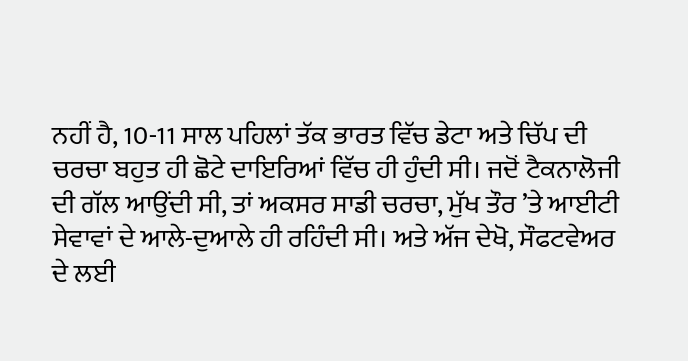ਨਹੀਂ ਹੈ, 10-11 ਸਾਲ ਪਹਿਲਾਂ ਤੱਕ ਭਾਰਤ ਵਿੱਚ ਡੇਟਾ ਅਤੇ ਚਿੱਪ ਦੀ ਚਰਚਾ ਬਹੁਤ ਹੀ ਛੋਟੇ ਦਾਇਰਿਆਂ ਵਿੱਚ ਹੀ ਹੁੰਦੀ ਸੀ। ਜਦੋਂ ਟੈਕਨਾਲੋਜੀ ਦੀ ਗੱਲ ਆਉਂਦੀ ਸੀ, ਤਾਂ ਅਕਸਰ ਸਾਡੀ ਚਰਚਾ, ਮੁੱਖ ਤੌਰ ’ਤੇ ਆਈਟੀ ਸੇਵਾਵਾਂ ਦੇ ਆਲੇ-ਦੁਆਲੇ ਹੀ ਰਹਿੰਦੀ ਸੀ। ਅਤੇ ਅੱਜ ਦੇਖੋ, ਸੌਫਟਵੇਅਰ ਦੇ ਲਈ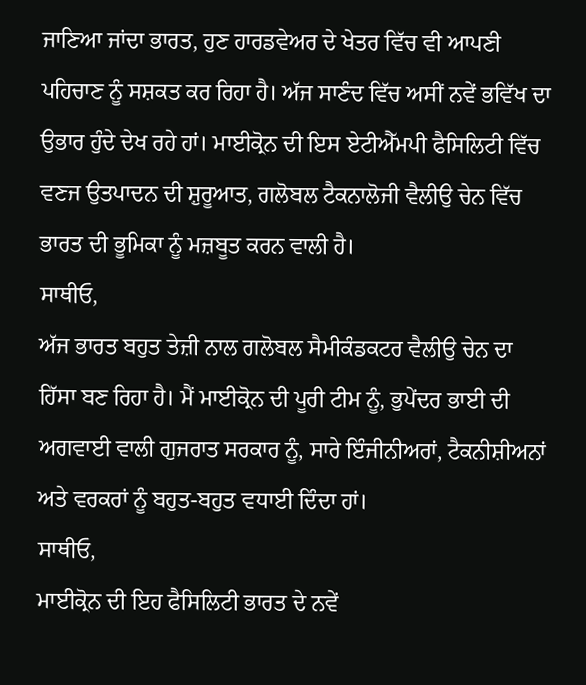ਜਾਣਿਆ ਜਾਂਦਾ ਭਾਰਤ, ਹੁਣ ਹਾਰਡਵੇਅਰ ਦੇ ਖੇਤਰ ਵਿੱਚ ਵੀ ਆਪਣੀ ਪਹਿਚਾਣ ਨੂੰ ਸਸ਼ਕਤ ਕਰ ਰਿਹਾ ਹੈ। ਅੱਜ ਸਾਣੰਦ ਵਿੱਚ ਅਸੀਂ ਨਵੇਂ ਭਵਿੱਖ ਦਾ ਉਭਾਰ ਹੁੰਦੇ ਦੇਖ ਰਹੇ ਹਾਂ। ਮਾਈਕ੍ਰੋਨ ਦੀ ਇਸ ਏਟੀਐੱਮਪੀ ਫੈਸਿਲਿਟੀ ਵਿੱਚ ਵਣਜ ਉਤਪਾਦਨ ਦੀ ਸ਼ੁਰੂਆਤ, ਗਲੋਬਲ ਟੈਕਨਾਲੋਜੀ ਵੈਲੀਉ ਚੇਨ ਵਿੱਚ ਭਾਰਤ ਦੀ ਭੂਮਿਕਾ ਨੂੰ ਮਜ਼ਬੂਤ ਕਰਨ ਵਾਲੀ ਹੈ।
ਸਾਥੀਓ,
ਅੱਜ ਭਾਰਤ ਬਹੁਤ ਤੇਜ਼ੀ ਨਾਲ ਗਲੋਬਲ ਸੈਮੀਕੰਡਕਟਰ ਵੈਲੀਉ ਚੇਨ ਦਾ ਹਿੱਸਾ ਬਣ ਰਿਹਾ ਹੈ। ਮੈਂ ਮਾਈਕ੍ਰੋਨ ਦੀ ਪੂਰੀ ਟੀਮ ਨੂੰ, ਭੁਪੇਂਦਰ ਭਾਈ ਦੀ ਅਗਵਾਈ ਵਾਲੀ ਗੁਜਰਾਤ ਸਰਕਾਰ ਨੂੰ, ਸਾਰੇ ਇੰਜੀਨੀਅਰਾਂ, ਟੈਕਨੀਸ਼ੀਅਨਾਂ ਅਤੇ ਵਰਕਰਾਂ ਨੂੰ ਬਹੁਤ-ਬਹੁਤ ਵਧਾਈ ਦਿੰਦਾ ਹਾਂ।
ਸਾਥੀਓ,
ਮਾਈਕ੍ਰੋਨ ਦੀ ਇਹ ਫੈਸਿਲਿਟੀ ਭਾਰਤ ਦੇ ਨਵੇਂ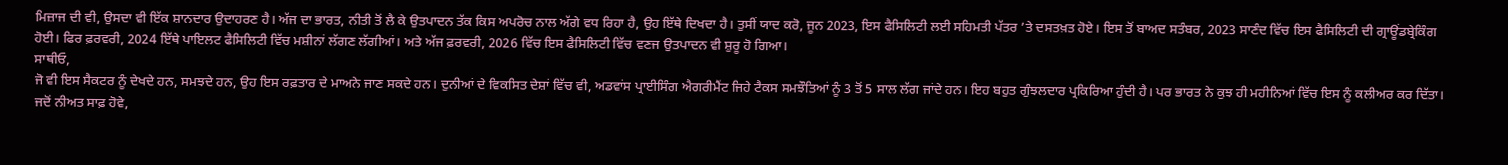ਮਿਜ਼ਾਜ ਦੀ ਵੀ, ਉਸਦਾ ਵੀ ਇੱਕ ਸ਼ਾਨਦਾਰ ਉਦਾਹਰਣ ਹੈ। ਅੱਜ ਦਾ ਭਾਰਤ, ਨੀਤੀ ਤੋਂ ਲੈ ਕੇ ਉਤਪਾਦਨ ਤੱਕ ਕਿਸ ਅਪਰੋਚ ਨਾਲ ਅੱਗੇ ਵਧ ਰਿਹਾ ਹੈ, ਉਹ ਇੱਥੇ ਦਿਖਦਾ ਹੈ। ਤੁਸੀਂ ਯਾਦ ਕਰੋ, ਜੂਨ 2023, ਇਸ ਫੈਸਿਲਿਟੀ ਲਈ ਸਹਿਮਤੀ ਪੱਤਰ ’ਤੇ ਦਸਤਖ਼ਤ ਹੋਏ। ਇਸ ਤੋਂ ਬਾਅਦ ਸਤੰਬਰ, 2023 ਸਾਣੰਦ ਵਿੱਚ ਇਸ ਫੈਸਿਲਿਟੀ ਦੀ ਗ੍ਰਾਊਂਡਬ੍ਰੇਕਿੰਗ ਹੋਈ। ਫਿਰ ਫ਼ਰਵਰੀ, 2024 ਇੱਥੇ ਪਾਇਲਟ ਫੈਸਿਲਿਟੀ ਵਿੱਚ ਮਸ਼ੀਨਾਂ ਲੱਗਣ ਲੱਗੀਆਂ। ਅਤੇ ਅੱਜ ਫ਼ਰਵਰੀ, 2026 ਵਿੱਚ ਇਸ ਫੈਸਿਲਿਟੀ ਵਿੱਚ ਵਣਜ ਉਤਪਾਦਨ ਵੀ ਸ਼ੁਰੂ ਹੋ ਗਿਆ।
ਸਾਥੀਓ,
ਜੋ ਵੀ ਇਸ ਸੈਕਟਰ ਨੂੰ ਦੇਖਦੇ ਹਨ, ਸਮਝਦੇ ਹਨ, ਉਹ ਇਸ ਰਫ਼ਤਾਰ ਦੇ ਮਾਅਨੇ ਜਾਣ ਸਕਦੇ ਹਨ। ਦੁਨੀਆਂ ਦੇ ਵਿਕਸਿਤ ਦੇਸ਼ਾਂ ਵਿੱਚ ਵੀ, ਅਡਵਾਂਸ ਪ੍ਰਾਈਸਿੰਗ ਐਗਰੀਮੈਂਟ ਜਿਹੇ ਟੈਕਸ ਸਮਝੌਤਿਆਂ ਨੂੰ 3 ਤੋਂ 5 ਸਾਲ ਲੱਗ ਜਾਂਦੇ ਹਨ। ਇਹ ਬਹੁਤ ਗੁੰਝਲਦਾਰ ਪ੍ਰਕਿਰਿਆ ਹੁੰਦੀ ਹੈ। ਪਰ ਭਾਰਤ ਨੇ ਕੁਝ ਹੀ ਮਹੀਨਿਆਂ ਵਿੱਚ ਇਸ ਨੂੰ ਕਲੀਅਰ ਕਰ ਦਿੱਤਾ। ਜਦੋਂ ਨੀਅਤ ਸਾਫ਼ ਹੋਵੇ,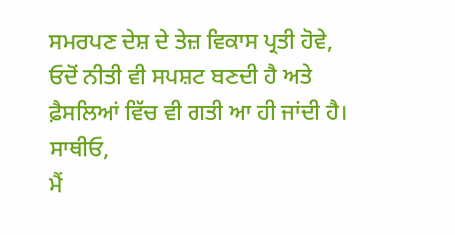ਸਮਰਪਣ ਦੇਸ਼ ਦੇ ਤੇਜ਼ ਵਿਕਾਸ ਪ੍ਰਤੀ ਹੋਵੇ, ਓਦੋਂ ਨੀਤੀ ਵੀ ਸਪਸ਼ਟ ਬਣਦੀ ਹੈ ਅਤੇ ਫ਼ੈਸਲਿਆਂ ਵਿੱਚ ਵੀ ਗਤੀ ਆ ਹੀ ਜਾਂਦੀ ਹੈ।
ਸਾਥੀਓ,
ਮੈਂ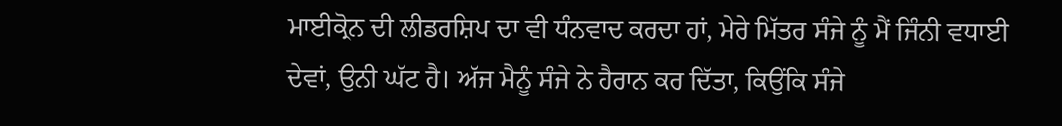ਮਾਈਕ੍ਰੋਨ ਦੀ ਲੀਡਰਸ਼ਿਪ ਦਾ ਵੀ ਧੰਨਵਾਦ ਕਰਦਾ ਹਾਂ, ਮੇਰੇ ਮਿੱਤਰ ਸੰਜੇ ਨੂੰ ਮੈਂ ਜਿੰਨੀ ਵਧਾਈ ਦੇਵਾਂ, ਉਨੀ ਘੱਟ ਹੈ। ਅੱਜ ਮੈਨੂੰ ਸੰਜੇ ਨੇ ਹੈਰਾਨ ਕਰ ਦਿੱਤਾ, ਕਿਉਂਕਿ ਸੰਜੇ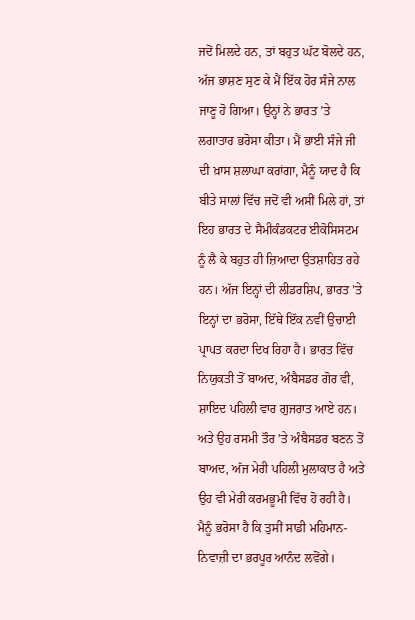ਜਦੋਂ ਮਿਲਦੇ ਹਨ, ਤਾਂ ਬਹੁਤ ਘੱਟ ਬੋਲਦੇ ਹਨ, ਅੱਜ ਭਾਸ਼ਣ ਸੁਣ ਕੇ ਮੈਂ ਇੱਕ ਹੋਰ ਸੰਜੇ ਨਾਲ ਜਾਣੂ ਹੋ ਗਿਆ। ਉਨ੍ਹਾਂ ਨੇ ਭਾਰਤ ’ਤੇ ਲਗਾਤਾਰ ਭਰੋਸਾ ਕੀਤਾ। ਮੈਂ ਭਾਈ ਸੰਜੇ ਜੀ ਦੀ ਖ਼ਾਸ ਸ਼ਲਾਘਾ ਕਰਾਂਗਾ, ਮੈਨੂੰ ਯਾਦ ਹੈ ਕਿ ਬੀਤੇ ਸਾਲਾਂ ਵਿੱਚ ਜਦੋਂ ਵੀ ਅਸੀਂ ਮਿਲੇ ਹਾਂ, ਤਾਂ ਇਹ ਭਾਰਤ ਦੇ ਸੈਮੀਕੰਡਕਟਰ ਈਕੋਸਿਸਟਮ ਨੂੰ ਲੈ ਕੇ ਬਹੁਤ ਹੀ ਜ਼ਿਆਦਾ ਉਤਸ਼ਾਹਿਤ ਰਹੇ ਹਨ। ਅੱਜ ਇਨ੍ਹਾਂ ਦੀ ਲੀਡਰਸ਼ਿਪ, ਭਾਰਤ ’ਤੇ ਇਨ੍ਹਾਂ ਦਾ ਭਰੋਸਾ, ਇੱਥੇ ਇੱਕ ਨਵੀਂ ਉਚਾਈ ਪ੍ਰਾਪਤ ਕਰਦਾ ਦਿਖ ਰਿਹਾ ਹੈ। ਭਾਰਤ ਵਿੱਚ ਨਿਯੁਕਤੀ ਤੋਂ ਬਾਅਦ, ਅੰਬੈਸਡਰ ਗੋਰ ਵੀ, ਸ਼ਾਇਦ ਪਹਿਲੀ ਵਾਰ ਗੁਜਰਾਤ ਆਏ ਹਨ। ਅਤੇ ਉਹ ਰਸਮੀ ਤੌਰ ’ਤੇ ਅੰਬੈਸਡਰ ਬਣਨ ਤੋਂ ਬਾਅਦ, ਅੱਜ ਮੇਰੀ ਪਹਿਲੀ ਮੁਲਾਕਾਤ ਹੈ ਅਤੇ ਉਹ ਵੀ ਮੇਰੀ ਕਰਮਭੂਮੀ ਵਿੱਚ ਹੋ ਰਹੀ ਹੈ। ਮੈਨੂੰ ਭਰੋਸਾ ਹੈ ਕਿ ਤੁਸੀਂ ਸਾਡੀ ਮਹਿਮਾਨ-ਨਿਵਾਜ਼ੀ ਦਾ ਭਰਪੂਰ ਆਨੰਦ ਲਵੋਂਗੇ।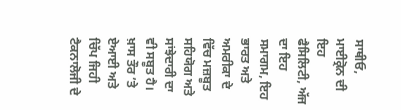ਸਾਥੀਓ,
ਮਾਈਕ੍ਰੋਨ ਦੀ ਇਹ ਫੈਸਿਲਿਟੀ, ਅੱਜ ਦਾ ਇਹ ਸਮਾਗਮ, ਇਹ ਭਾਰਤ ਅਤੇ ਅਮਰੀਕਾ ਦੇ ਵਿੱਚ ਮਜ਼ਬੂਤ ਸਹਿਯੋਗ ਅਤੇ ਸਾਂਝੇਦਾਰੀ ਦਾ ਵੀ ਸਬੂਤ ਹੈ। ਖ਼ਾਸ ਤੌਰ ’ਤੇ ਏਆਈ ਅਤੇ ਚਿੱਪ ਜਿਹੀ ਟੈਕਨਾਲੋਜੀ ਦੇ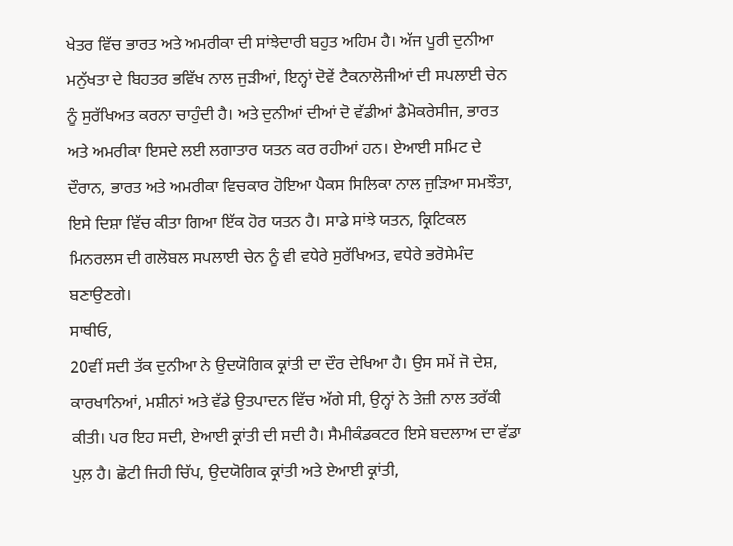ਖੇਤਰ ਵਿੱਚ ਭਾਰਤ ਅਤੇ ਅਮਰੀਕਾ ਦੀ ਸਾਂਝੇਦਾਰੀ ਬਹੁਤ ਅਹਿਮ ਹੈ। ਅੱਜ ਪੂਰੀ ਦੁਨੀਆ ਮਨੁੱਖਤਾ ਦੇ ਬਿਹਤਰ ਭਵਿੱਖ ਨਾਲ ਜੁੜੀਆਂ, ਇਨ੍ਹਾਂ ਦੋਵੇਂ ਟੈਕਨਾਲੋਜੀਆਂ ਦੀ ਸਪਲਾਈ ਚੇਨ ਨੂੰ ਸੁਰੱਖਿਅਤ ਕਰਨਾ ਚਾਹੁੰਦੀ ਹੈ। ਅਤੇ ਦੁਨੀਆਂ ਦੀਆਂ ਦੋ ਵੱਡੀਆਂ ਡੈਮੋਕਰੇਸੀਜ, ਭਾਰਤ ਅਤੇ ਅਮਰੀਕਾ ਇਸਦੇ ਲਈ ਲਗਾਤਾਰ ਯਤਨ ਕਰ ਰਹੀਆਂ ਹਨ। ਏਆਈ ਸਮਿਟ ਦੇ ਦੌਰਾਨ, ਭਾਰਤ ਅਤੇ ਅਮਰੀਕਾ ਵਿਚਕਾਰ ਹੋਇਆ ਪੈਕਸ ਸਿਲਿਕਾ ਨਾਲ ਜੁੜਿਆ ਸਮਝੌਤਾ, ਇਸੇ ਦਿਸ਼ਾ ਵਿੱਚ ਕੀਤਾ ਗਿਆ ਇੱਕ ਹੋਰ ਯਤਨ ਹੈ। ਸਾਡੇ ਸਾਂਝੇ ਯਤਨ, ਕ੍ਰਿਟਿਕਲ ਮਿਨਰਲਸ ਦੀ ਗਲੋਬਲ ਸਪਲਾਈ ਚੇਨ ਨੂੰ ਵੀ ਵਧੇਰੇ ਸੁਰੱਖਿਅਤ, ਵਧੇਰੇ ਭਰੋਸੇਮੰਦ ਬਣਾਉਣਗੇ।
ਸਾਥੀਓ,
20ਵੀਂ ਸਦੀ ਤੱਕ ਦੁਨੀਆ ਨੇ ਉਦਯੋਗਿਕ ਕ੍ਰਾਂਤੀ ਦਾ ਦੌਰ ਦੇਖਿਆ ਹੈ। ਉਸ ਸਮੇਂ ਜੋ ਦੇਸ਼, ਕਾਰਖਾਨਿਆਂ, ਮਸ਼ੀਨਾਂ ਅਤੇ ਵੱਡੇ ਉਤਪਾਦਨ ਵਿੱਚ ਅੱਗੇ ਸੀ, ਉਨ੍ਹਾਂ ਨੇ ਤੇਜ਼ੀ ਨਾਲ ਤਰੱਕੀ ਕੀਤੀ। ਪਰ ਇਹ ਸਦੀ, ਏਆਈ ਕ੍ਰਾਂਤੀ ਦੀ ਸਦੀ ਹੈ। ਸੈਮੀਕੰਡਕਟਰ ਇਸੇ ਬਦਲਾਅ ਦਾ ਵੱਡਾ ਪੁਲ਼ ਹੈ। ਛੋਟੀ ਜਿਹੀ ਚਿੱਪ, ਉਦਯੋਗਿਕ ਕ੍ਰਾਂਤੀ ਅਤੇ ਏਆਈ ਕ੍ਰਾਂਤੀ,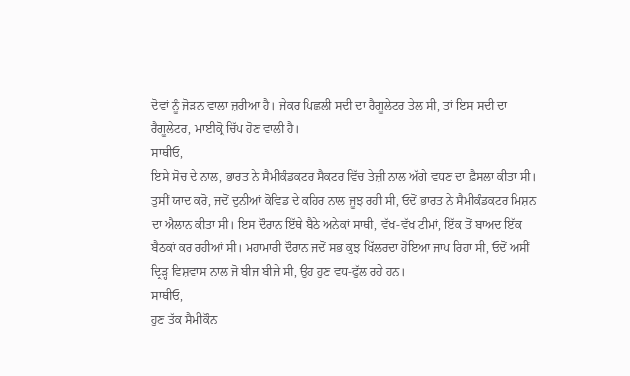ਦੋਵਾਂ ਨੂੰ ਜੋੜਨ ਵਾਲਾ ਜ਼ਰੀਆ ਹੈ। ਜੇਕਰ ਪਿਛਲੀ ਸਦੀ ਦਾ ਰੈਗੂਲੇਟਰ ਤੇਲ ਸੀ, ਤਾਂ ਇਸ ਸਦੀ ਦਾ ਰੈਗੂਲੇਟਰ, ਮਾਈਕ੍ਰੋ ਚਿੱਪ ਹੋਣ ਵਾਲੀ ਹੈ।
ਸਾਥੀਓ,
ਇਸੇ ਸੋਚ ਦੇ ਨਾਲ, ਭਾਰਤ ਨੇ ਸੈਮੀਕੰਡਕਟਰ ਸੈਕਟਰ ਵਿੱਚ ਤੇਜ਼ੀ ਨਾਲ ਅੱਗੇ ਵਧਣ ਦਾ ਫ਼ੈਸਲਾ ਕੀਤਾ ਸੀ। ਤੁਸੀਂ ਯਾਦ ਕਰੋ, ਜਦੋਂ ਦੁਨੀਆਂ ਕੋਵਿਡ ਦੇ ਕਹਿਰ ਨਾਲ ਜੂਝ ਰਹੀ ਸੀ, ਓਦੋਂ ਭਾਰਤ ਨੇ ਸੈਮੀਕੰਡਕਟਰ ਮਿਸ਼ਨ ਦਾ ਐਲਾਨ ਕੀਤਾ ਸੀ। ਇਸ ਦੌਰਾਨ ਇੱਥੇ ਬੈਠੇ ਅਨੇਕਾਂ ਸਾਥੀ, ਵੱਖ-ਵੱਖ ਟੀਮਾਂ, ਇੱਕ ਤੋਂ ਬਾਅਦ ਇੱਕ ਬੈਠਕਾਂ ਕਰ ਰਹੀਆਂ ਸੀ। ਮਹਾਮਾਰੀ ਦੌਰਾਨ ਜਦੋਂ ਸਭ ਕੁਝ ਖਿੱਲਰਦਾ ਹੋਇਆ ਜਾਪ ਰਿਹਾ ਸੀ, ਓਦੋਂ ਅਸੀਂ ਦ੍ਰਿੜ੍ਹ ਵਿਸ਼ਵਾਸ ਨਾਲ ਜੋ ਬੀਜ ਬੀਜੇ ਸੀ, ਉਹ ਹੁਣ ਵਧ-ਫੁੱਲ ਰਹੇ ਹਨ।
ਸਾਥੀਓ,
ਹੁਣ ਤੱਕ ਸੈਮੀਕੌਨ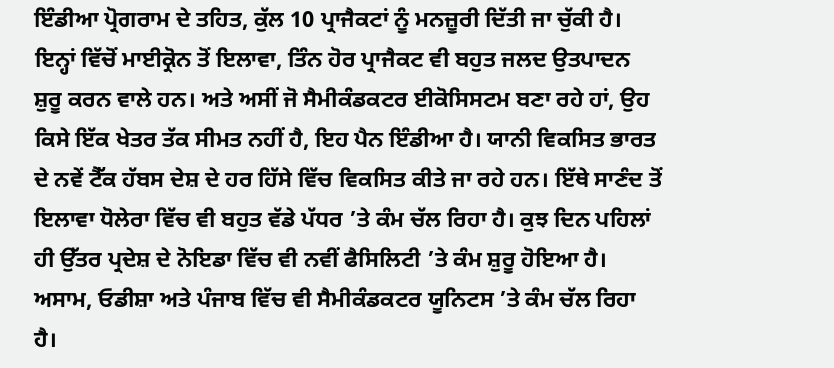ਇੰਡੀਆ ਪ੍ਰੋਗਰਾਮ ਦੇ ਤਹਿਤ, ਕੁੱਲ 10 ਪ੍ਰਾਜੈਕਟਾਂ ਨੂੰ ਮਨਜ਼ੂਰੀ ਦਿੱਤੀ ਜਾ ਚੁੱਕੀ ਹੈ। ਇਨ੍ਹਾਂ ਵਿੱਚੋਂ ਮਾਈਕ੍ਰੋਨ ਤੋਂ ਇਲਾਵਾ, ਤਿੰਨ ਹੋਰ ਪ੍ਰਾਜੈਕਟ ਵੀ ਬਹੁਤ ਜਲਦ ਉਤਪਾਦਨ ਸ਼ੁਰੂ ਕਰਨ ਵਾਲੇ ਹਨ। ਅਤੇ ਅਸੀਂ ਜੋ ਸੈਮੀਕੰਡਕਟਰ ਈਕੋਸਿਸਟਮ ਬਣਾ ਰਹੇ ਹਾਂ, ਉਹ ਕਿਸੇ ਇੱਕ ਖੇਤਰ ਤੱਕ ਸੀਮਤ ਨਹੀਂ ਹੈ, ਇਹ ਪੈਨ ਇੰਡੀਆ ਹੈ। ਯਾਨੀ ਵਿਕਸਿਤ ਭਾਰਤ ਦੇ ਨਵੇਂ ਟੈੱਕ ਹੱਬਸ ਦੇਸ਼ ਦੇ ਹਰ ਹਿੱਸੇ ਵਿੱਚ ਵਿਕਸਿਤ ਕੀਤੇ ਜਾ ਰਹੇ ਹਨ। ਇੱਥੇ ਸਾਣੰਦ ਤੋਂ ਇਲਾਵਾ ਧੋਲੇਰਾ ਵਿੱਚ ਵੀ ਬਹੁਤ ਵੱਡੇ ਪੱਧਰ ’ਤੇ ਕੰਮ ਚੱਲ ਰਿਹਾ ਹੈ। ਕੁਝ ਦਿਨ ਪਹਿਲਾਂ ਹੀ ਉੱਤਰ ਪ੍ਰਦੇਸ਼ ਦੇ ਨੋਇਡਾ ਵਿੱਚ ਵੀ ਨਵੀਂ ਫੈਸਿਲਿਟੀ ’ਤੇ ਕੰਮ ਸ਼ੁਰੂ ਹੋਇਆ ਹੈ। ਅਸਾਮ, ਓਡੀਸ਼ਾ ਅਤੇ ਪੰਜਾਬ ਵਿੱਚ ਵੀ ਸੈਮੀਕੰਡਕਟਰ ਯੂਨਿਟਸ ’ਤੇ ਕੰਮ ਚੱਲ ਰਿਹਾ ਹੈ।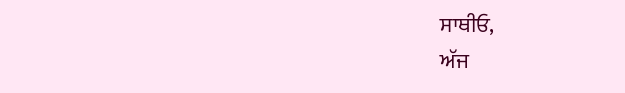ਸਾਥੀਓ,
ਅੱਜ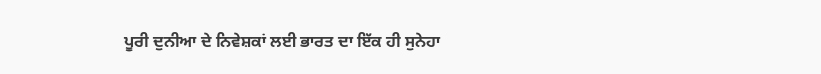ਪੂਰੀ ਦੁਨੀਆ ਦੇ ਨਿਵੇਸ਼ਕਾਂ ਲਈ ਭਾਰਤ ਦਾ ਇੱਕ ਹੀ ਸੁਨੇਹਾ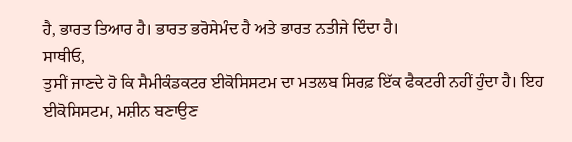ਹੈ, ਭਾਰਤ ਤਿਆਰ ਹੈ। ਭਾਰਤ ਭਰੋਸੇਮੰਦ ਹੈ ਅਤੇ ਭਾਰਤ ਨਤੀਜੇ ਦਿੰਦਾ ਹੈ।
ਸਾਥੀਓ,
ਤੁਸੀਂ ਜਾਣਦੇ ਹੋ ਕਿ ਸੈਮੀਕੰਡਕਟਰ ਈਕੋਸਿਸਟਮ ਦਾ ਮਤਲਬ ਸਿਰਫ਼ ਇੱਕ ਫੈਕਟਰੀ ਨਹੀਂ ਹੁੰਦਾ ਹੈ। ਇਹ ਈਕੋਸਿਸਟਮ, ਮਸ਼ੀਨ ਬਣਾਉਣ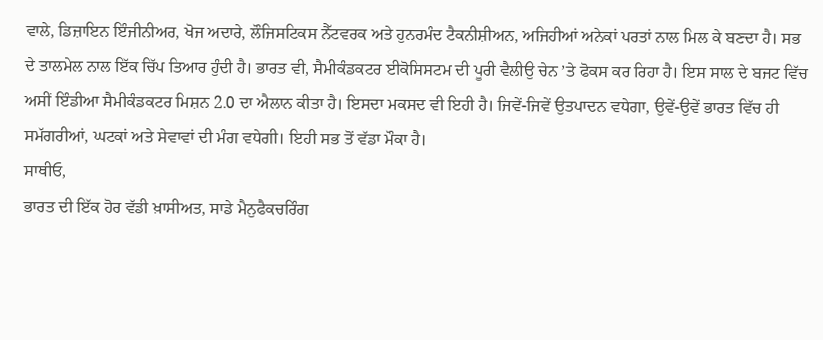ਵਾਲੇ, ਡਿਜ਼ਾਇਨ ਇੰਜੀਨੀਅਰ, ਖੋਜ ਅਦਾਰੇ, ਲੌਜਿਸਟਿਕਸ ਨੈੱਟਵਰਕ ਅਤੇ ਹੁਨਰਮੰਦ ਟੈਕਨੀਸ਼ੀਅਨ, ਅਜਿਹੀਆਂ ਅਨੇਕਾਂ ਪਰਤਾਂ ਨਾਲ ਮਿਲ ਕੇ ਬਣਦਾ ਹੈ। ਸਭ ਦੇ ਤਾਲਮੇਲ ਨਾਲ ਇੱਕ ਚਿੱਪ ਤਿਆਰ ਹੁੰਦੀ ਹੈ। ਭਾਰਤ ਵੀ, ਸੈਮੀਕੰਡਕਟਰ ਈਕੋਸਿਸਟਮ ਦੀ ਪੂਰੀ ਵੈਲੀਉ ਚੇਨ ’ਤੇ ਫੋਕਸ ਕਰ ਰਿਹਾ ਹੈ। ਇਸ ਸਾਲ ਦੇ ਬਜਟ ਵਿੱਚ ਅਸੀਂ ਇੰਡੀਆ ਸੈਮੀਕੰਡਕਟਰ ਮਿਸ਼ਨ 2.0 ਦਾ ਐਲਾਨ ਕੀਤਾ ਹੈ। ਇਸਦਾ ਮਕਸਦ ਵੀ ਇਹੀ ਹੈ। ਜਿਵੇਂ-ਜਿਵੇਂ ਉਤਪਾਦਨ ਵਧੇਗਾ, ਉਵੇਂ-ਉਵੇਂ ਭਾਰਤ ਵਿੱਚ ਹੀ ਸਮੱਗਰੀਆਂ, ਘਟਕਾਂ ਅਤੇ ਸੇਵਾਵਾਂ ਦੀ ਮੰਗ ਵਧੇਗੀ। ਇਹੀ ਸਭ ਤੋਂ ਵੱਡਾ ਮੌਕਾ ਹੈ।
ਸਾਥੀਓ,
ਭਾਰਤ ਦੀ ਇੱਕ ਹੋਰ ਵੱਡੀ ਖ਼ਾਸੀਅਤ, ਸਾਡੇ ਮੈਨੁਫੈਕਚਰਿੰਗ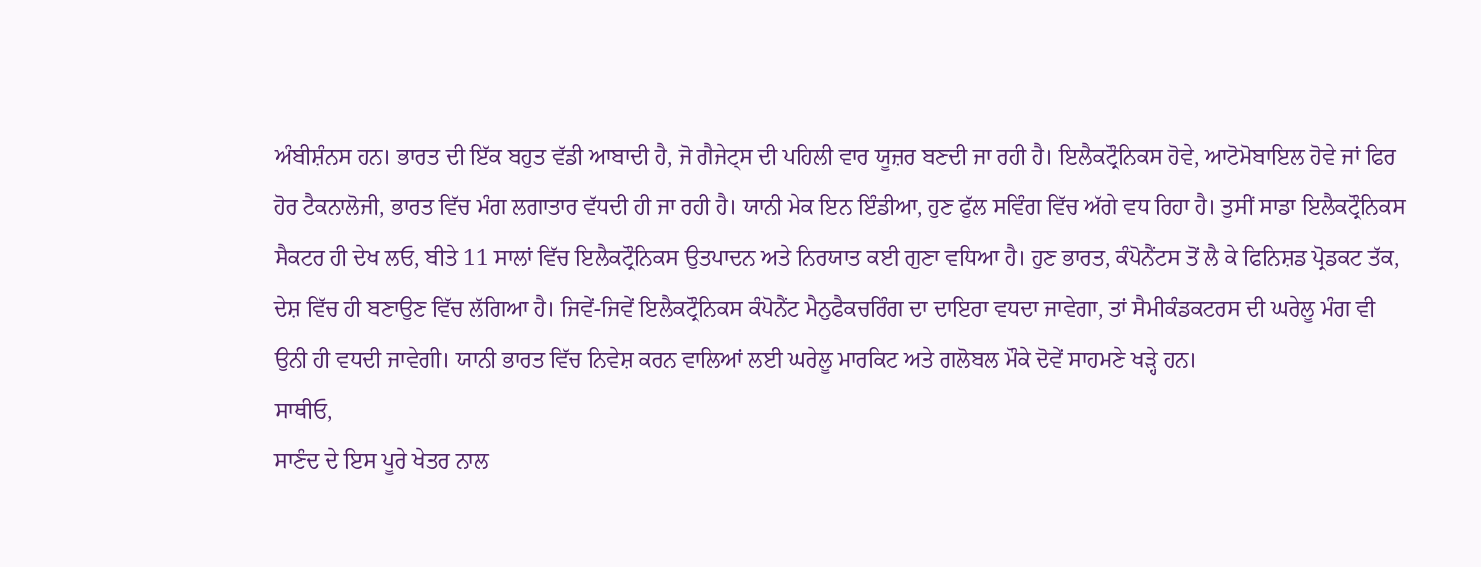ਅੰਬੀਸ਼ੰਨਸ ਹਨ। ਭਾਰਤ ਦੀ ਇੱਕ ਬਹੁਤ ਵੱਡੀ ਆਬਾਦੀ ਹੈ, ਜੋ ਗੈਜੇਟ੍ਸ ਦੀ ਪਹਿਲੀ ਵਾਰ ਯੂਜ਼ਰ ਬਣਦੀ ਜਾ ਰਹੀ ਹੈ। ਇਲੈਕਟ੍ਰੌਨਿਕਸ ਹੋਵੇ, ਆਟੋਮੋਬਾਇਲ ਹੋਵੇ ਜਾਂ ਫਿਰ ਹੋਰ ਟੈਕਨਾਲੋਜੀ, ਭਾਰਤ ਵਿੱਚ ਮੰਗ ਲਗਾਤਾਰ ਵੱਧਦੀ ਹੀ ਜਾ ਰਹੀ ਹੈ। ਯਾਨੀ ਮੇਕ ਇਨ ਇੰਡੀਆ, ਹੁਣ ਫੁੱਲ ਸਵਿੰਗ ਵਿੱਚ ਅੱਗੇ ਵਧ ਰਿਹਾ ਹੈ। ਤੁਸੀਂ ਸਾਡਾ ਇਲੈਕਟ੍ਰੌਨਿਕਸ ਸੈਕਟਰ ਹੀ ਦੇਖ ਲਓ, ਬੀਤੇ 11 ਸਾਲਾਂ ਵਿੱਚ ਇਲੈਕਟ੍ਰੌਨਿਕਸ ਉਤਪਾਦਨ ਅਤੇ ਨਿਰਯਾਤ ਕਈ ਗੁਣਾ ਵਧਿਆ ਹੈ। ਹੁਣ ਭਾਰਤ, ਕੰਪੋਨੈਂਟਸ ਤੋਂ ਲੈ ਕੇ ਫਿਨਿਸ਼ਡ ਪ੍ਰੋਡਕਟ ਤੱਕ, ਦੇਸ਼ ਵਿੱਚ ਹੀ ਬਣਾਉਣ ਵਿੱਚ ਲੱਗਿਆ ਹੈ। ਜਿਵੇਂ-ਜਿਵੇਂ ਇਲੈਕਟ੍ਰੌਨਿਕਸ ਕੰਪੋਨੈਂਟ ਮੈਨੁਫੈਕਚਰਿੰਗ ਦਾ ਦਾਇਰਾ ਵਧਦਾ ਜਾਵੇਗਾ, ਤਾਂ ਸੈਮੀਕੰਡਕਟਰਸ ਦੀ ਘਰੇਲੂ ਮੰਗ ਵੀ ਉਨੀ ਹੀ ਵਧਦੀ ਜਾਵੇਗੀ। ਯਾਨੀ ਭਾਰਤ ਵਿੱਚ ਨਿਵੇਸ਼ ਕਰਨ ਵਾਲਿਆਂ ਲਈ ਘਰੇਲੂ ਮਾਰਕਿਟ ਅਤੇ ਗਲੋਬਲ ਮੌਕੇ ਦੋਵੇਂ ਸਾਹਮਣੇ ਖੜ੍ਹੇ ਹਨ।
ਸਾਥੀਓ,
ਸਾਣੰਦ ਦੇ ਇਸ ਪੂਰੇ ਖੇਤਰ ਨਾਲ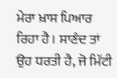ਮੇਰਾ ਖ਼ਾਸ ਪਿਆਰ ਰਿਹਾ ਹੈ। ਸਾਣੰਦ ਤਾਂ ਉਹ ਧਰਤੀ ਹੈ, ਜੋ ਮਿੱਟੀ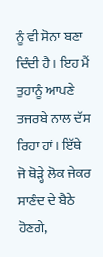ਨੂੰ ਵੀ ਸੋਨਾ ਬਣਾ ਦਿੰਦੀ ਹੈ। ਇਹ ਮੈਂ ਤੁਹਾਨੂੰ ਆਪਣੇ ਤਜਰਬੇ ਨਾਲ ਦੱਸ ਰਿਹਾ ਹਾਂ। ਇੱਥੇ ਜੋ ਥੋੜ੍ਹੇ ਲੋਕ ਜੇਕਰ ਸਾਣੰਦ ਦੇ ਬੈਠੇ ਹੋਣਗੇ,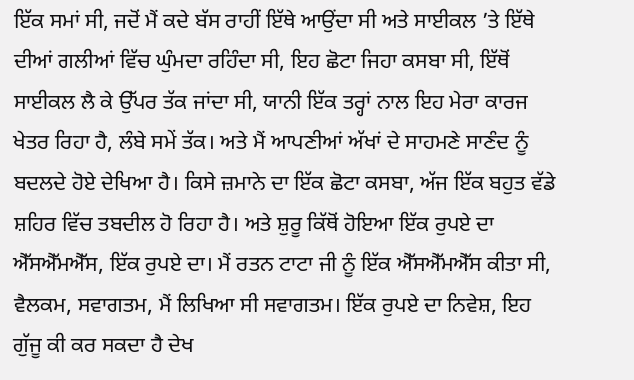ਇੱਕ ਸਮਾਂ ਸੀ, ਜਦੋਂ ਮੈਂ ਕਦੇ ਬੱਸ ਰਾਹੀਂ ਇੱਥੇ ਆਉਂਦਾ ਸੀ ਅਤੇ ਸਾਈਕਲ ’ਤੇ ਇੱਥੇ ਦੀਆਂ ਗਲੀਆਂ ਵਿੱਚ ਘੁੰਮਦਾ ਰਹਿੰਦਾ ਸੀ, ਇਹ ਛੋਟਾ ਜਿਹਾ ਕਸਬਾ ਸੀ, ਇੱਥੋਂ ਸਾਈਕਲ ਲੈ ਕੇ ਉੱਪਰ ਤੱਕ ਜਾਂਦਾ ਸੀ, ਯਾਨੀ ਇੱਕ ਤਰ੍ਹਾਂ ਨਾਲ ਇਹ ਮੇਰਾ ਕਾਰਜ ਖੇਤਰ ਰਿਹਾ ਹੈ, ਲੰਬੇ ਸਮੇਂ ਤੱਕ। ਅਤੇ ਮੈਂ ਆਪਣੀਆਂ ਅੱਖਾਂ ਦੇ ਸਾਹਮਣੇ ਸਾਣੰਦ ਨੂੰ ਬਦਲਦੇ ਹੋਏ ਦੇਖਿਆ ਹੈ। ਕਿਸੇ ਜ਼ਮਾਨੇ ਦਾ ਇੱਕ ਛੋਟਾ ਕਸਬਾ, ਅੱਜ ਇੱਕ ਬਹੁਤ ਵੱਡੇ ਸ਼ਹਿਰ ਵਿੱਚ ਤਬਦੀਲ ਹੋ ਰਿਹਾ ਹੈ। ਅਤੇ ਸ਼ੁਰੂ ਕਿੱਥੋਂ ਹੋਇਆ ਇੱਕ ਰੁਪਏ ਦਾ ਐੱਸਐੱਮਐੱਸ, ਇੱਕ ਰੁਪਏ ਦਾ। ਮੈਂ ਰਤਨ ਟਾਟਾ ਜੀ ਨੂੰ ਇੱਕ ਐੱਸਐੱਮਐੱਸ ਕੀਤਾ ਸੀ, ਵੈਲਕਮ, ਸਵਾਗਤਮ, ਮੈਂ ਲਿਖਿਆ ਸੀ ਸਵਾਗਤਮ। ਇੱਕ ਰੁਪਏ ਦਾ ਨਿਵੇਸ਼, ਇਹ ਗੁੱਜੂ ਕੀ ਕਰ ਸਕਦਾ ਹੈ ਦੇਖ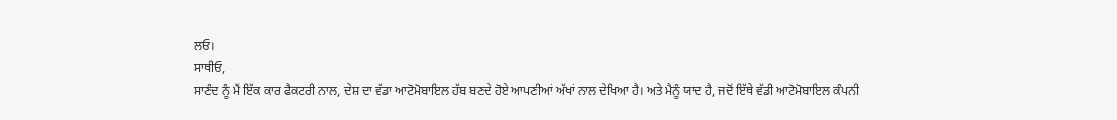ਲਓ।
ਸਾਥੀਓ,
ਸਾਣੰਦ ਨੂੰ ਮੈਂ ਇੱਕ ਕਾਰ ਫੈਕਟਰੀ ਨਾਲ, ਦੇਸ਼ ਦਾ ਵੱਡਾ ਆਟੋਮੋਬਾਇਲ ਹੱਬ ਬਣਦੇ ਹੋਏ ਆਪਣੀਆਂ ਅੱਖਾਂ ਨਾਲ ਦੇਖਿਆ ਹੈ। ਅਤੇ ਮੈਨੂੰ ਯਾਦ ਹੈ, ਜਦੋਂ ਇੱਥੇ ਵੱਡੀ ਆਟੋਮੋਬਾਇਲ ਕੰਪਨੀ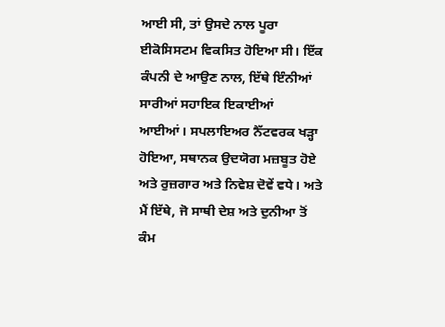ਆਈ ਸੀ, ਤਾਂ ਉਸਦੇ ਨਾਲ ਪੂਰਾ ਈਕੋਸਿਸਟਮ ਵਿਕਸਿਤ ਹੋਇਆ ਸੀ। ਇੱਕ ਕੰਪਨੀ ਦੇ ਆਉਣ ਨਾਲ, ਇੱਥੇ ਇੰਨੀਆਂ ਸਾਰੀਆਂ ਸਹਾਇਕ ਇਕਾਈਆਂ ਆਈਆਂ। ਸਪਲਾਇਅਰ ਨੈੱਟਵਰਕ ਖੜ੍ਹਾ ਹੋਇਆ, ਸਥਾਨਕ ਉਦਯੋਗ ਮਜ਼ਬੂਤ ਹੋਏ ਅਤੇ ਰੁਜ਼ਗਾਰ ਅਤੇ ਨਿਵੇਸ਼ ਦੋਵੇਂ ਵਧੇ। ਅਤੇ ਮੈਂ ਇੱਥੇ, ਜੋ ਸਾਥੀ ਦੇਸ਼ ਅਤੇ ਦੁਨੀਆ ਤੋਂ ਕੰਮ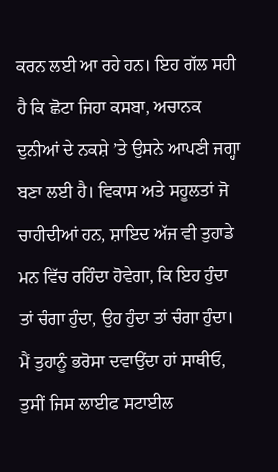ਕਰਨ ਲਈ ਆ ਰਹੇ ਹਨ। ਇਹ ਗੱਲ ਸਹੀ ਹੈ ਕਿ ਛੋਟਾ ਜਿਹਾ ਕਸਬਾ, ਅਚਾਨਕ ਦੁਨੀਆਂ ਦੇ ਨਕਸ਼ੇ ’ਤੇ ਉਸਨੇ ਆਪਣੀ ਜਗ੍ਹਾ ਬਣਾ ਲਈ ਹੈ। ਵਿਕਾਸ ਅਤੇ ਸਹੂਲਤਾਂ ਜੋ ਚਾਹੀਦੀਆਂ ਹਨ, ਸ਼ਾਇਦ ਅੱਜ ਵੀ ਤੁਹਾਡੇ ਮਨ ਵਿੱਚ ਰਹਿੰਦਾ ਹੋਵੇਗਾ, ਕਿ ਇਹ ਹੁੰਦਾ ਤਾਂ ਚੰਗਾ ਹੁੰਦਾ, ਉਹ ਹੁੰਦਾ ਤਾਂ ਚੰਗਾ ਹੁੰਦਾ।
ਮੈਂ ਤੁਹਾਨੂੰ ਭਰੋਸਾ ਦਵਾਉਂਦਾ ਹਾਂ ਸਾਥੀਓ,
ਤੁਸੀਂ ਜਿਸ ਲਾਈਫ ਸਟਾਈਲ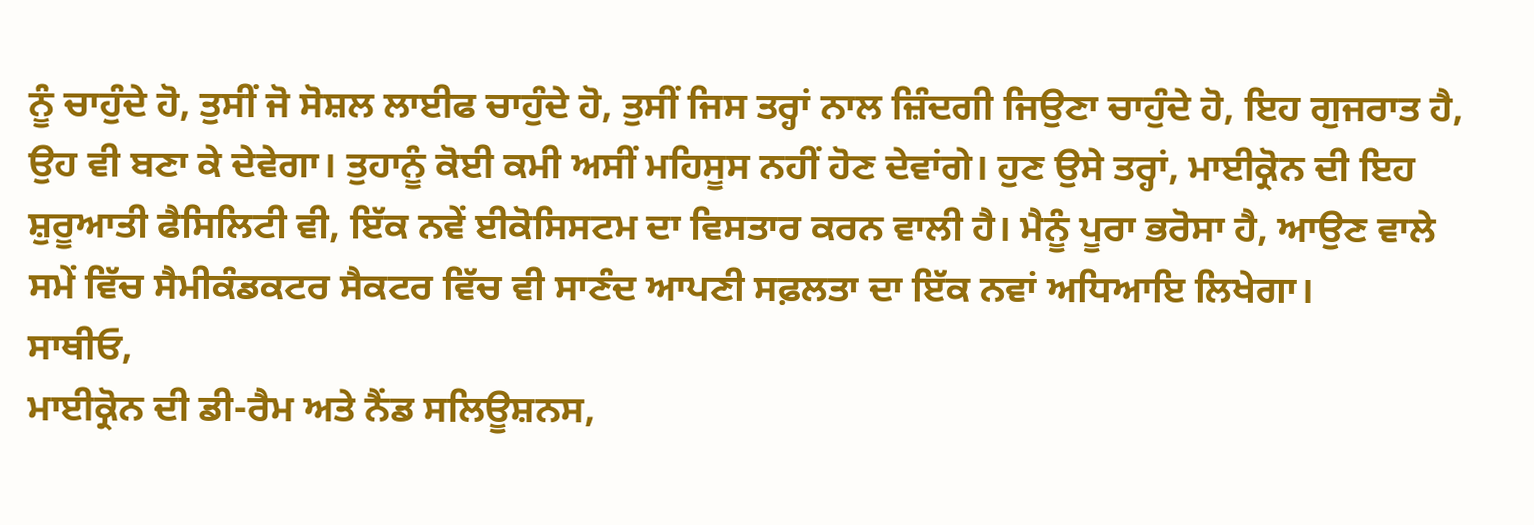ਨੂੰ ਚਾਹੁੰਦੇ ਹੋ, ਤੁਸੀਂ ਜੋ ਸੋਸ਼ਲ ਲਾਈਫ ਚਾਹੁੰਦੇ ਹੋ, ਤੁਸੀਂ ਜਿਸ ਤਰ੍ਹਾਂ ਨਾਲ ਜ਼ਿੰਦਗੀ ਜਿਉਣਾ ਚਾਹੁੰਦੇ ਹੋ, ਇਹ ਗੁਜਰਾਤ ਹੈ, ਉਹ ਵੀ ਬਣਾ ਕੇ ਦੇਵੇਗਾ। ਤੁਹਾਨੂੰ ਕੋਈ ਕਮੀ ਅਸੀਂ ਮਹਿਸੂਸ ਨਹੀਂ ਹੋਣ ਦੇਵਾਂਗੇ। ਹੁਣ ਉਸੇ ਤਰ੍ਹਾਂ, ਮਾਈਕ੍ਰੋਨ ਦੀ ਇਹ ਸ਼ੁਰੂਆਤੀ ਫੈਸਿਲਿਟੀ ਵੀ, ਇੱਕ ਨਵੇਂ ਈਕੋਸਿਸਟਮ ਦਾ ਵਿਸਤਾਰ ਕਰਨ ਵਾਲੀ ਹੈ। ਮੈਨੂੰ ਪੂਰਾ ਭਰੋਸਾ ਹੈ, ਆਉਣ ਵਾਲੇ ਸਮੇਂ ਵਿੱਚ ਸੈਮੀਕੰਡਕਟਰ ਸੈਕਟਰ ਵਿੱਚ ਵੀ ਸਾਣੰਦ ਆਪਣੀ ਸਫ਼ਲਤਾ ਦਾ ਇੱਕ ਨਵਾਂ ਅਧਿਆਇ ਲਿਖੇਗਾ।
ਸਾਥੀਓ,
ਮਾਈਕ੍ਰੋਨ ਦੀ ਡੀ-ਰੈਮ ਅਤੇ ਨੈਂਡ ਸਲਿਊਸ਼ਨਸ,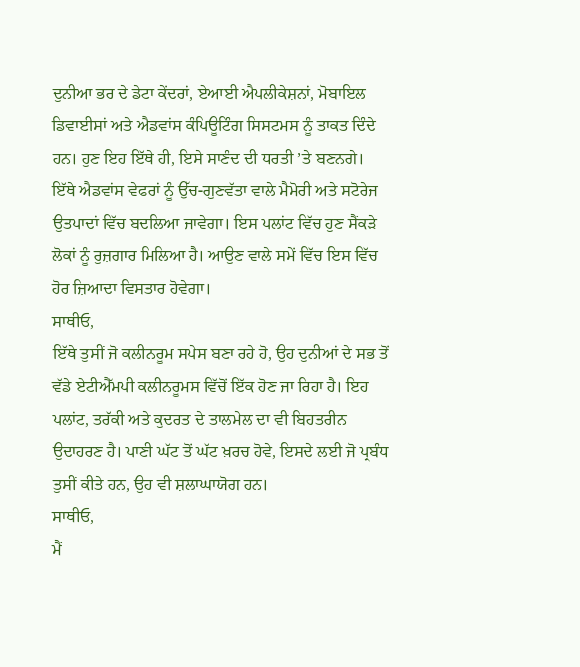ਦੁਨੀਆ ਭਰ ਦੇ ਡੇਟਾ ਕੇਂਦਰਾਂ, ਏਆਈ ਐਪਲੀਕੇਸ਼ਨਾਂ, ਮੋਬਾਇਲ ਡਿਵਾਈਸਾਂ ਅਤੇ ਐਡਵਾਂਸ ਕੰਪਿਊਟਿੰਗ ਸਿਸਟਮਸ ਨੂੰ ਤਾਕਤ ਦਿੰਦੇ ਹਨ। ਹੁਣ ਇਹ ਇੱਥੇ ਹੀ, ਇਸੇ ਸਾਣੰਦ ਦੀ ਧਰਤੀ ’ਤੇ ਬਣਨਗੇ। ਇੱਥੇ ਐਡਵਾਂਸ ਵੇਫਰਾਂ ਨੂੰ ਉੱਚ-ਗੁਣਵੱਤਾ ਵਾਲੇ ਮੈਮੋਰੀ ਅਤੇ ਸਟੋਰੇਜ ਉਤਪਾਦਾਂ ਵਿੱਚ ਬਦਲਿਆ ਜਾਵੇਗਾ। ਇਸ ਪਲਾਂਟ ਵਿੱਚ ਹੁਣ ਸੈਂਕੜੇ ਲੋਕਾਂ ਨੂੰ ਰੁਜ਼ਗਾਰ ਮਿਲਿਆ ਹੈ। ਆਉਣ ਵਾਲੇ ਸਮੇਂ ਵਿੱਚ ਇਸ ਵਿੱਚ ਹੋਰ ਜ਼ਿਆਦਾ ਵਿਸਤਾਰ ਹੋਵੇਗਾ।
ਸਾਥੀਓ,
ਇੱਥੇ ਤੁਸੀਂ ਜੋ ਕਲੀਨਰੂਮ ਸਪੇਸ ਬਣਾ ਰਹੇ ਹੋ, ਉਹ ਦੁਨੀਆਂ ਦੇ ਸਭ ਤੋਂ ਵੱਡੇ ਏਟੀਐੱਮਪੀ ਕਲੀਨਰੂਮਸ ਵਿੱਚੋਂ ਇੱਕ ਹੋਣ ਜਾ ਰਿਹਾ ਹੈ। ਇਹ ਪਲਾਂਟ, ਤਰੱਕੀ ਅਤੇ ਕੁਦਰਤ ਦੇ ਤਾਲਮੇਲ ਦਾ ਵੀ ਬਿਹਤਰੀਨ ਉਦਾਹਰਣ ਹੈ। ਪਾਣੀ ਘੱਟ ਤੋਂ ਘੱਟ ਖ਼ਰਚ ਹੋਵੇ, ਇਸਦੇ ਲਈ ਜੋ ਪ੍ਰਬੰਧ ਤੁਸੀਂ ਕੀਤੇ ਹਨ, ਉਹ ਵੀ ਸ਼ਲਾਘਾਯੋਗ ਹਨ।
ਸਾਥੀਓ,
ਮੈਂ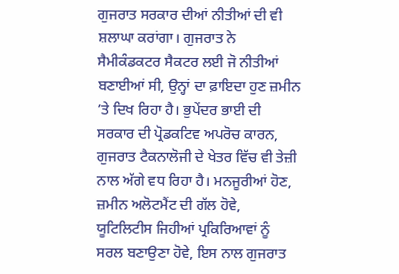ਗੁਜਰਾਤ ਸਰਕਾਰ ਦੀਆਂ ਨੀਤੀਆਂ ਦੀ ਵੀ ਸ਼ਲਾਘਾ ਕਰਾਂਗਾ। ਗੁਜਰਾਤ ਨੇ ਸੈਮੀਕੰਡਕਟਰ ਸੈਕਟਰ ਲਈ ਜੋ ਨੀਤੀਆਂ ਬਣਾਈਆਂ ਸੀ, ਉਨ੍ਹਾਂ ਦਾ ਫ਼ਾਇਦਾ ਹੁਣ ਜ਼ਮੀਨ ’ਤੇ ਦਿਖ ਰਿਹਾ ਹੈ। ਭੁਪੇਂਦਰ ਭਾਈ ਦੀ ਸਰਕਾਰ ਦੀ ਪ੍ਰੋਡਕਟਿਵ ਅਪਰੋਚ ਕਾਰਨ, ਗੁਜਰਾਤ ਟੈਕਨਾਲੋਜੀ ਦੇ ਖੇਤਰ ਵਿੱਚ ਵੀ ਤੇਜ਼ੀ ਨਾਲ ਅੱਗੇ ਵਧ ਰਿਹਾ ਹੈ। ਮਨਜੂਰੀਆਂ ਹੋਣ, ਜ਼ਮੀਨ ਅਲੋਟਮੈਂਟ ਦੀ ਗੱਲ ਹੋਵੇ, ਯੂਟਿਲਿਟੀਸ ਜਿਹੀਆਂ ਪ੍ਰਕਿਰਿਆਵਾਂ ਨੂੰ ਸਰਲ ਬਣਾਉਣਾ ਹੋਵੇ, ਇਸ ਨਾਲ ਗੁਜਰਾਤ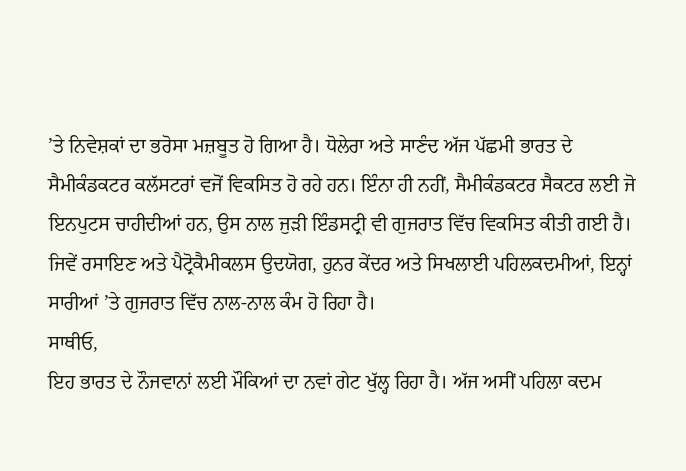’ਤੇ ਨਿਵੇਸ਼ਕਾਂ ਦਾ ਭਰੋਸਾ ਮਜ਼ਬੂਤ ਹੋ ਗਿਆ ਹੈ। ਧੋਲੇਰਾ ਅਤੇ ਸਾਣੰਦ ਅੱਜ ਪੱਛਮੀ ਭਾਰਤ ਦੇ ਸੈਮੀਕੰਡਕਟਰ ਕਲੱਸਟਰਾਂ ਵਜੋਂ ਵਿਕਸਿਤ ਹੋ ਰਹੇ ਹਨ। ਇੰਨਾ ਹੀ ਨਹੀਂ, ਸੈਮੀਕੰਡਕਟਰ ਸੈਕਟਰ ਲਈ ਜੋ ਇਨਪੁਟਸ ਚਾਹੀਦੀਆਂ ਹਨ, ਉਸ ਨਾਲ ਜੁੜੀ ਇੰਡਸਟ੍ਰੀ ਵੀ ਗੁਜਰਾਤ ਵਿੱਚ ਵਿਕਸਿਤ ਕੀਤੀ ਗਈ ਹੈ। ਜਿਵੇਂ ਰਸਾਇਣ ਅਤੇ ਪੈਟ੍ਰੋਕੈਮੀਕਲਸ ਉਦਯੋਗ, ਹੁਨਰ ਕੇਂਦਰ ਅਤੇ ਸਿਖਲਾਈ ਪਹਿਲਕਦਮੀਆਂ, ਇਨ੍ਹਾਂ ਸਾਰੀਆਂ ’ਤੇ ਗੁਜਰਾਤ ਵਿੱਚ ਨਾਲ-ਨਾਲ ਕੰਮ ਹੋ ਰਿਹਾ ਹੈ।
ਸਾਥੀਓ,
ਇਹ ਭਾਰਤ ਦੇ ਨੌਜਵਾਨਾਂ ਲਈ ਮੌਕਿਆਂ ਦਾ ਨਵਾਂ ਗੇਟ ਖੁੱਲ੍ਹ ਰਿਹਾ ਹੈ। ਅੱਜ ਅਸੀਂ ਪਹਿਲਾ ਕਦਮ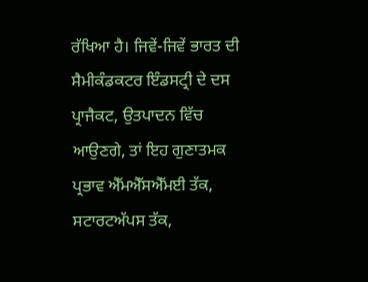ਰੱਖਿਆ ਹੈ। ਜਿਵੇਂ-ਜਿਵੇਂ ਭਾਰਤ ਦੀ ਸੈਮੀਕੰਡਕਟਰ ਇੰਡਸਟ੍ਰੀ ਦੇ ਦਸ ਪ੍ਰਾਜੈਕਟ, ਉਤਪਾਦਨ ਵਿੱਚ ਆਉਣਗੇ, ਤਾਂ ਇਹ ਗੁਣਾਤਮਕ ਪ੍ਰਭਾਵ ਐੱਮਐੱਸਐੱਮਈ ਤੱਕ, ਸਟਾਰਟਅੱਪਸ ਤੱਕ,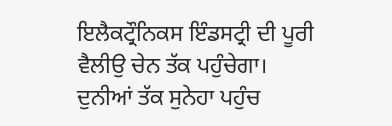ਇਲੈਕਟ੍ਰੌਨਿਕਸ ਇੰਡਸਟ੍ਰੀ ਦੀ ਪੂਰੀ ਵੈਲੀਉ ਚੇਨ ਤੱਕ ਪਹੁੰਚੇਗਾ। ਦੁਨੀਆਂ ਤੱਕ ਸੁਨੇਹਾ ਪਹੁੰਚ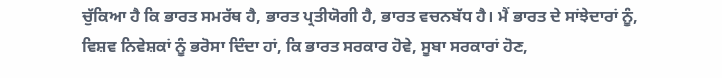ਚੁੱਕਿਆ ਹੈ ਕਿ ਭਾਰਤ ਸਮਰੱਥ ਹੈ, ਭਾਰਤ ਪ੍ਰਤੀਯੋਗੀ ਹੈ, ਭਾਰਤ ਵਚਨਬੱਧ ਹੈ। ਮੈਂ ਭਾਰਤ ਦੇ ਸਾਂਝੇਦਾਰਾਂ ਨੂੰ, ਵਿਸ਼ਵ ਨਿਵੇਸ਼ਕਾਂ ਨੂੰ ਭਰੋਸਾ ਦਿੰਦਾ ਹਾਂ, ਕਿ ਭਾਰਤ ਸਰਕਾਰ ਹੋਵੇ, ਸੂਬਾ ਸਰਕਾਰਾਂ ਹੋਣ,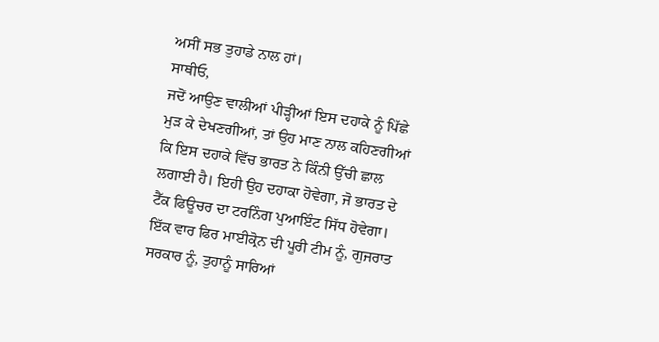ਅਸੀਂ ਸਭ ਤੁਹਾਡੇ ਨਾਲ ਹਾਂ।
ਸਾਥੀਓ,
ਜਦੋਂ ਆਉਣ ਵਾਲੀਆਂ ਪੀੜ੍ਹੀਆਂ ਇਸ ਦਹਾਕੇ ਨੂੰ ਪਿੱਛੇ ਮੁੜ ਕੇ ਦੇਖਣਗੀਆਂ, ਤਾਂ ਉਹ ਮਾਣ ਨਾਲ ਕਹਿਣਗੀਆਂ ਕਿ ਇਸ ਦਹਾਕੇ ਵਿੱਚ ਭਾਰਤ ਨੇ ਕਿੰਨੀ ਉੱਚੀ ਛਾਲ ਲਗਾਈ ਹੈ। ਇਹੀ ਉਹ ਦਹਾਕਾ ਹੋਵੇਗਾ, ਜੋ ਭਾਰਤ ਦੇ ਟੈੱਕ ਫਿਊਚਰ ਦਾ ਟਰਨਿੰਗ ਪੁਆਇੰਟ ਸਿੱਧ ਹੋਵੇਗਾ। ਇੱਕ ਵਾਰ ਫਿਰ ਮਾਈਕ੍ਰੋਨ ਦੀ ਪੂਰੀ ਟੀਮ ਨੂੰ, ਗੁਜਰਾਤ ਸਰਕਾਰ ਨੂੰ, ਤੁਹਾਨੂੰ ਸਾਰਿਆਂ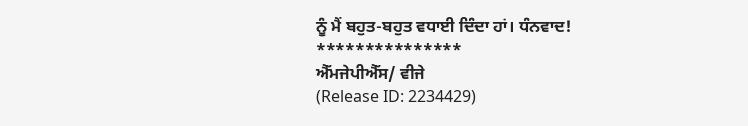ਨੂੰ ਮੈਂ ਬਹੁਤ-ਬਹੁਤ ਵਧਾਈ ਦਿੰਦਾ ਹਾਂ। ਧੰਨਵਾਦ!
***************
ਐੱਮਜੇਪੀਐੱਸ/ ਵੀਜੇ
(Release ID: 2234429)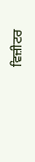ਵਿਜ਼ੀਟਰ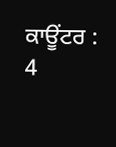ਕਾਊਂਟਰ : 4